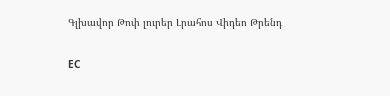Գլխավոր Թոփ լուրեր Լրահոս Վիդեո Թրենդ

ЕС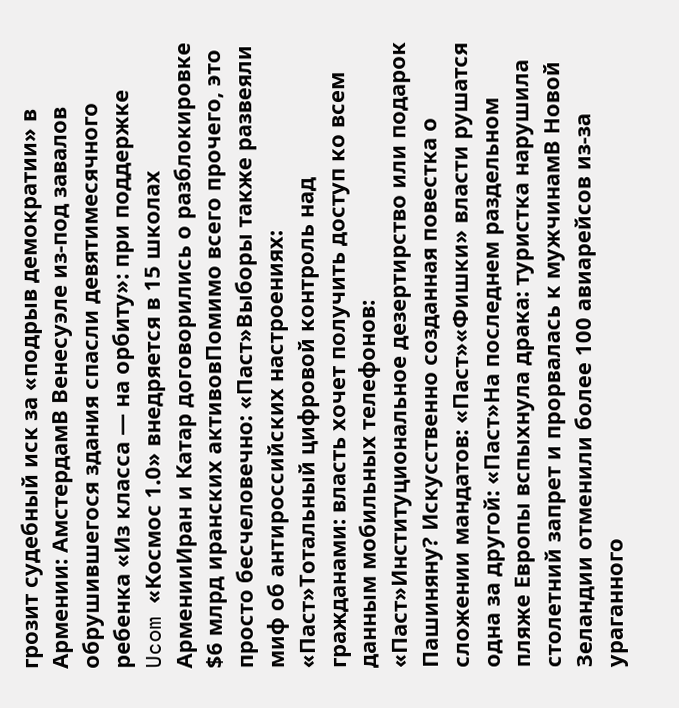грозит судебный иск за «подрыв демократии» в Армении: АмстердамВ Венесуэле из-под завалов обрушившегося здания спасли девятимесячного ребенка «Из класса — на орбиту»: при поддержке Ucom «Космос 1.0» внедряется в 15 школах АрменииИран и Катар договорились о разблокировке $6 млрд иранских активовПомимо всего прочего, это просто бесчеловечно: «Паст»Выборы также развеяли миф об антироссийских настроениях: «Паст»Тотальный цифровой контроль над гражданами: власть хочет получить доступ ко всем данным мобильных телефонов: «Паст»Институциональное дезертирство или подарок Пашиняну? Искусственно созданная повестка о сложении мандатов: «Паст»«Фишки» власти рушатся одна за другой: «Паст»На последнем раздельном пляже Европы вспыхнула драка: туристка нарушила столетний запрет и прорвалась к мужчинамВ Новой Зеландии отменили более 100 авиарейсов из-за ураганного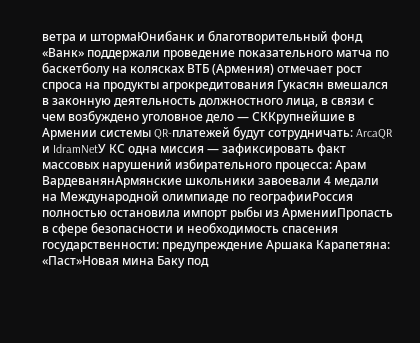ветра и штормаЮнибанк и благотворительный фонд «Ванк» поддержали проведение показательного матча по баскетболу на колясках ВТБ (Армения) отмечает рост спроса на продукты агрокредитования Гукасян вмешался в законную деятельность должностного лица, в связи с чем возбуждено уголовное дело — СККрупнейшие в Армении системы QR-платежей будут сотрудничать: ArcaQR и IdramNetУ КС одна миссия — зафиксировать факт массовых нарушений избирательного процесса: Арам ВардеванянАрмянские школьники завоевали 4 медали на Международной олимпиаде по географииРоссия полностью остановила импорт рыбы из АрменииПропасть в сфере безопасности и необходимость спасения государственности: предупреждение Аршака Карапетяна: «Паст»Новая мина Баку под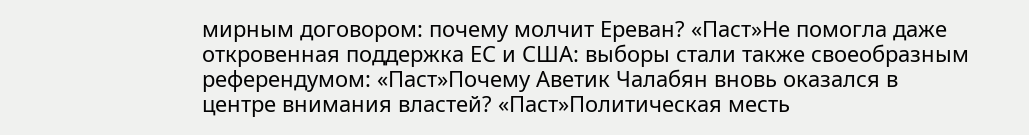мирным договором: почему молчит Ереван? «Паст»Не помогла даже откровенная поддержка ЕС и США: выборы стали также своеобразным референдумом: «Паст»Почему Аветик Чалабян вновь оказался в центре внимания властей? «Паст»Политическая месть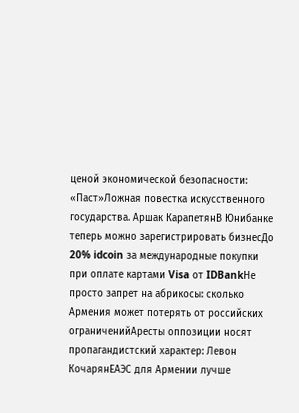ценой экономической безопасности: «Паст»Ложная повестка искусственного государства. Аршак КарапетянВ Юнибанке теперь можно зарегистрировать бизнесДо 20% idcoin за международные покупки при оплате картами Visa от IDBankНе просто запрет на абрикосы: сколько Армения может потерять от российских ограниченийАресты оппозиции носят пропагандистский характер: Левон КочарянЕАЭС для Армении лучше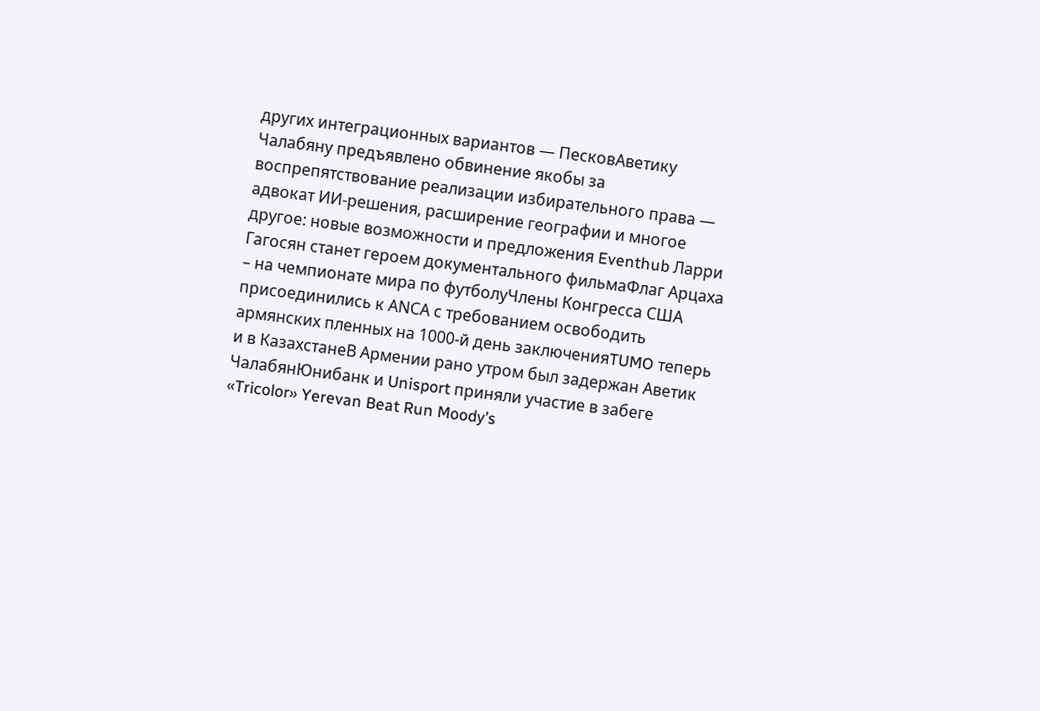других интеграционных вариантов — ПесковАветику Чалабяну предъявлено обвинение якобы за воспрепятствование реализации избирательного права — адвокат ИИ-решения, расширение географии и многое другое: новые возможности и предложения Eventhub Ларри Гагосян станет героем документального фильмаФлаг Арцаха – на чемпионате мира по футболуЧлены Конгресса США присоединились к АNCА с требованием освободить армянских пленных на 1000-й день заключенияTUMO теперь и в КазахстанеВ Армении рано утром был задержан Аветик ЧалабянЮнибанк и Unisport приняли участие в забеге «Tricolor» Yerevan Beat Run Moody’s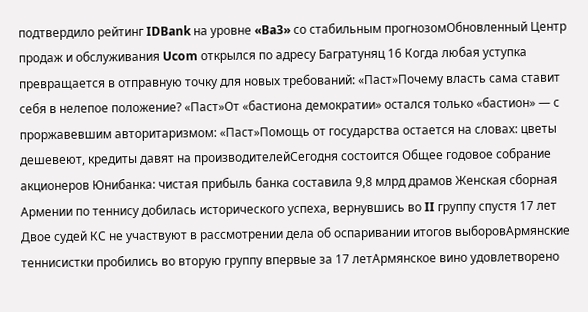подтвердило рейтинг IDBank на уровне «Ba3» со стабильным прогнозомОбновленный Центр продаж и обслуживания Ucom открылся по адресу Багратуняц 16 Когда любая уступка превращается в отправную точку для новых требований: «Паст»Почему власть сама ставит себя в нелепое положение? «Паст»От «бастиона демократии» остался только «бастион» — с проржавевшим авторитаризмом: «Паст»Помощь от государства остается на словах: цветы дешевеют, кредиты давят на производителейСегодня состоится Общее годовое собрание акционеров Юнибанка: чистая прибыль банка составила 9,8 млрд драмов Женская сборная Армении по теннису добилась исторического успеха, вернувшись во II группу спустя 17 лет Двое судей КС не участвуют в рассмотрении дела об оспаривании итогов выборовАрмянские теннисистки пробились во вторую группу впервые за 17 летАрмянское вино удовлетворено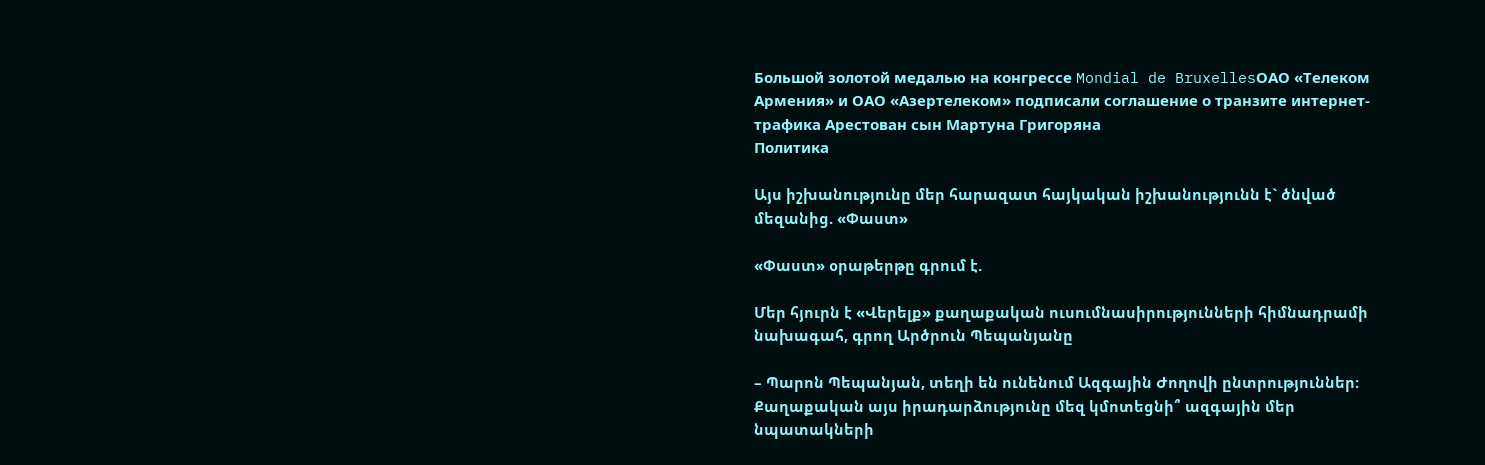Большой золотой медалью на конгрессе Mondial de BruxellesОАО «Телеком Армения» и ОАО «Азертелеком» подписали соглашение о транзите интернет-трафика Арестован сын Мартуна Григоряна
Политика

Այս իշխանությունը մեր հարազատ հայկական իշխանությունն է` ծնված մեզանից. «Փաստ»

«Փաստ» օրաթերթը գրում է.

Մեր հյուրն է «Վերելք» քաղաքական ուսումնասիրությունների հիմնադրամի նախագահ, գրող Արծրուն Պեպանյանը

– Պարոն Պեպանյան, տեղի են ունենում Ազգային Ժողովի ընտրություններ: Քաղաքական այս իրադարձությունը մեզ կմոտեցնի՞ ազգային մեր նպատակների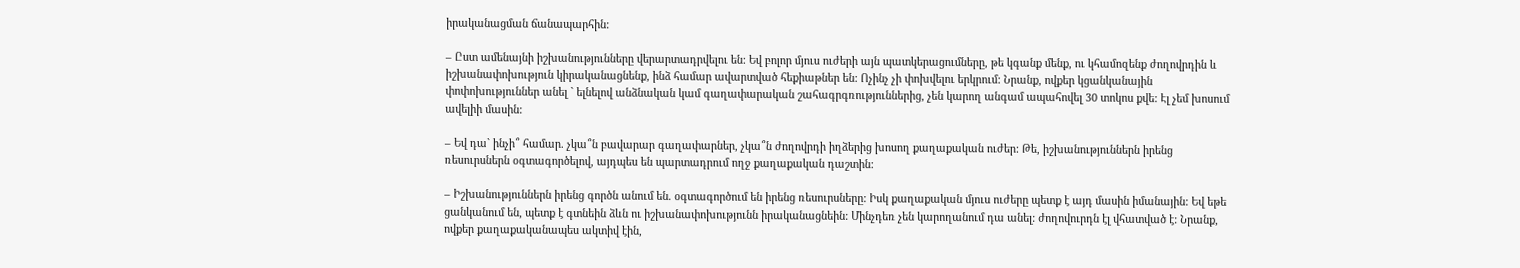իրականացման ճանապարհին:

– Ըստ ամենայնի իշխանությունները վերարտադրվելու են: Եվ բոլոր մյուս ուժերի այն պատկերացումները, թե կգանք մենք, ու կհամոզենք ժողովրդին և իշխանափոխություն կիրականացնենք, ինձ համար ավարտված հեքիաթներ են: Ոչինչ չի փոխվելու երկրում: Նրանք, ովքեր կցանկանային փոփոխություններ անել ` ելնելով անձնական կամ գաղափարական շահագրգռություններից, չեն կարող անգամ ապահովել 30 տոկոս քվե: Էլ չեմ խոսում ավելիի մասին:

– Եվ դա` ինչի՞ համար. չկա՞ն բավարար գաղափարներ, չկա՞ն ժողովրդի իղձերից խոսող քաղաքական ուժեր: Թե, իշխանություններն իրենց ռեսուրսներն օգտագործելով, այդպես են պարտադրում ողջ քաղաքական դաշտին:

– Իշխանություններն իրենց գործն անում են. օգտագործում են իրենց ռեսուրսները: Իսկ քաղաքական մյուս ուժերը պետք է այդ մասին իմանային: Եվ եթե ցանկանում են, պետք է գտնեին ձևն ու իշխանափոխությունն իրականացնեին: Մինչդեռ չեն կարողանում դա անել: ժողովուրդն էլ վհատված է: Նրանք, ովքեր քաղաքականապես ակտիվ էին,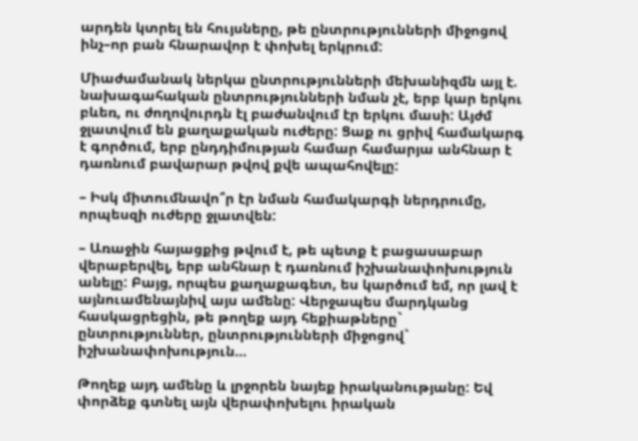արդեն կտրել են հույսները, թե ընտրությունների միջոցով ինչ–որ բան հնարավոր է փոխել երկրում:

Միաժամանակ ներկա ընտրությունների մեխանիզմն այլ է. նախագահական ընտրությունների նման չէ, երբ կար երկու բևեռ, ու ժողովուրդն էլ բաժանվում էր երկու մասի: Այժմ ջլատվում են քաղաքական ուժերը: Ցաք ու ցրիվ համակարգ է գործում, երբ ընդդիմության համար համարյա անհնար է դառնում բավարար թվով քվե ապահովելը:

– Իսկ միտումնավո՞ր էր նման համակարգի ներդրումը, որպեսզի ուժերը ջլատվեն:

– Առաջին հայացքից թվում է, թե պետք է բացասաբար վերաբերվել, երբ անհնար է դառնում իշխանափոխություն անելը: Բայց, որպես քաղաքագետ, ես կարծում եմ, որ լավ է այնուամենայնիվ այս ամենը: Վերջապես մարդկանց հասկացրեցին, թե թողեք այդ հեքիաթները` ընտրություններ, ընտրությունների միջոցով` իշխանափոխություն…

Թողեք այդ ամենը և լրջորեն նայեք իրականությանը: Եվ փորձեք գտնել այն վերափոխելու իրական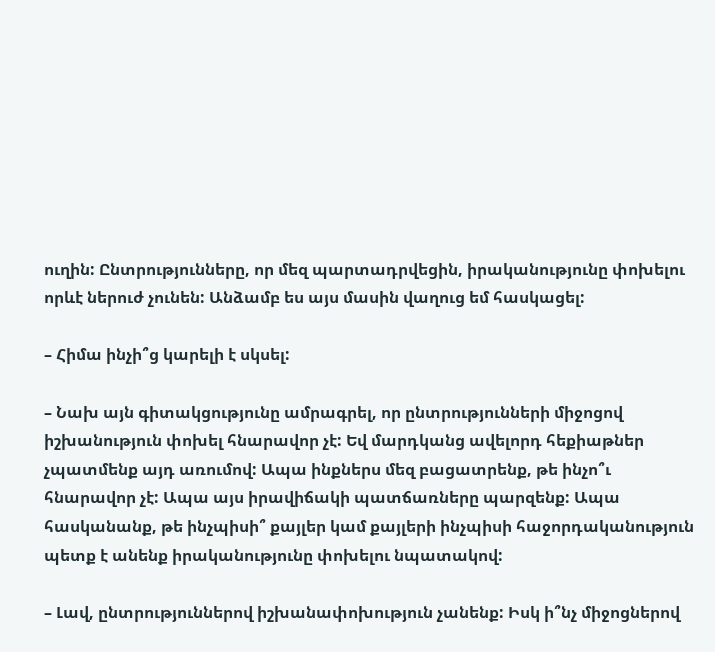ուղին: Ընտրությունները, որ մեզ պարտադրվեցին, իրականությունը փոխելու որևէ ներուժ չունեն: Անձամբ ես այս մասին վաղուց եմ հասկացել:

– Հիմա ինչի՞ց կարելի է սկսել:

– Նախ այն գիտակցությունը ամրագրել, որ ընտրությունների միջոցով իշխանություն փոխել հնարավոր չէ: Եվ մարդկանց ավելորդ հեքիաթներ չպատմենք այդ առումով: Ապա ինքներս մեզ բացատրենք, թե ինչո՞ւ հնարավոր չէ: Ապա այս իրավիճակի պատճառները պարզենք: Ապա հասկանանք, թե ինչպիսի՞ քայլեր կամ քայլերի ինչպիսի հաջորդականություն պետք է անենք իրականությունը փոխելու նպատակով:

– Լավ, ընտրություններով իշխանափոխություն չանենք: Իսկ ի՞նչ միջոցներով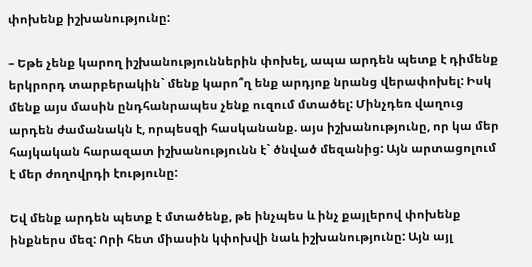փոխենք իշխանությունը:

– Եթե չենք կարող իշխանություններին փոխել, ապա արդեն պետք է դիմենք երկրորդ տարբերակին` մենք կարո՞ղ ենք արդյոք նրանց վերափոխել: Իսկ մենք այս մասին ընդհանրապես չենք ուզում մտածել: Մինչդեռ վաղուց արդեն ժամանակն է, որպեսզի հասկանանք. այս իշխանությունը, որ կա մեր հայկական հարազատ իշխանությունն է` ծնված մեզանից: Այն արտացոլում է մեր ժողովրդի էությունը:

Եվ մենք արդեն պետք է մտածենք, թե ինչպես և ինչ քայլերով փոխենք ինքներս մեզ: Որի հետ միասին կփոխվի նաև իշխանությունը: Այն այլ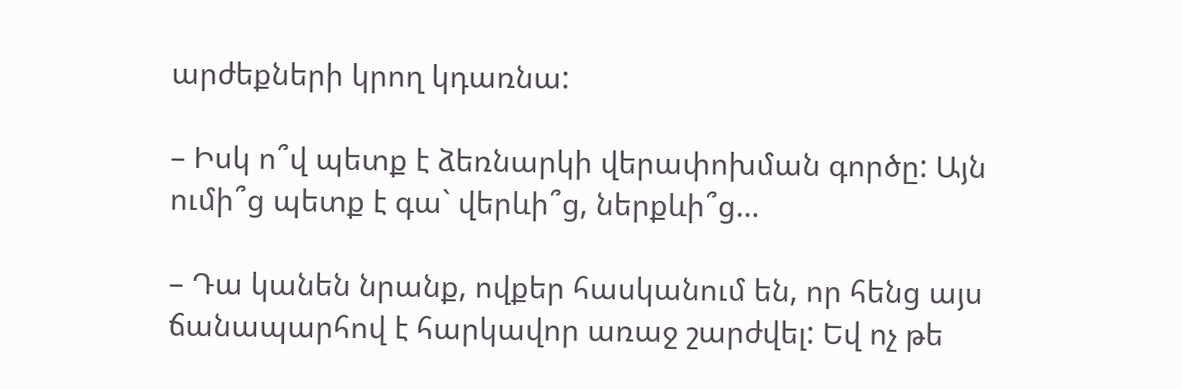արժեքների կրող կդառնա:

– Իսկ ո՞վ պետք է ձեռնարկի վերափոխման գործը: Այն ումի՞ց պետք է գա` վերևի՞ց, ներքևի՞ց…

– Դա կանեն նրանք, ովքեր հասկանում են, որ հենց այս ճանապարհով է հարկավոր առաջ շարժվել: Եվ ոչ թե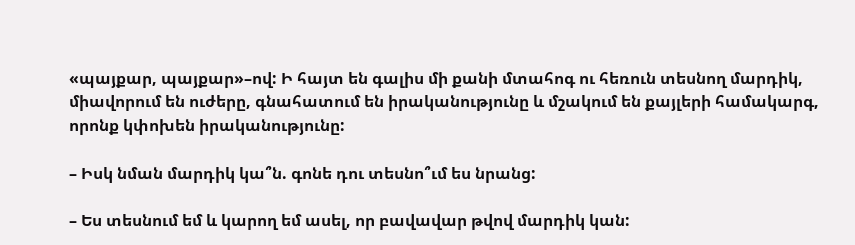«պայքար, պայքար»–ով: Ի հայտ են գալիս մի քանի մտահոգ ու հեռուն տեսնող մարդիկ, միավորում են ուժերը, գնահատում են իրականությունը և մշակում են քայլերի համակարգ, որոնք կփոխեն իրականությունը:

– Իսկ նման մարդիկ կա՞ն. գոնե դու տեսնո՞ւմ ես նրանց:

– Ես տեսնում եմ և կարող եմ ասել, որ բավավար թվով մարդիկ կան: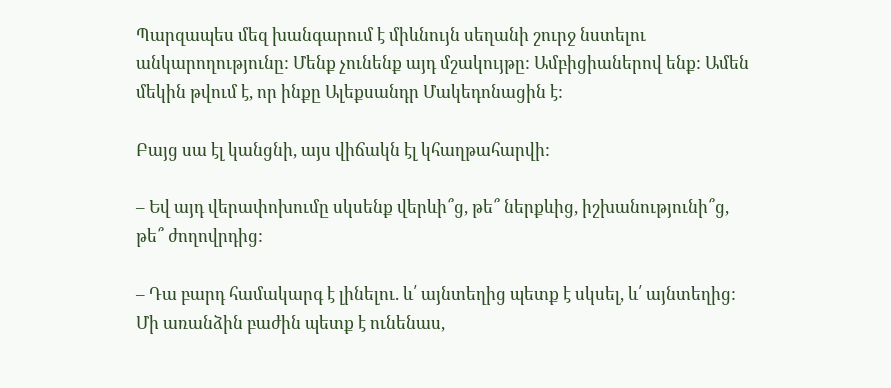Պարզապես մեզ խանգարում է միևնույն սեղանի շուրջ նստելու անկարողությունը: Մենք չունենք այդ մշակույթը: Ամբիցիաներով ենք: Ամեն մեկին թվում է, որ ինքը Ալեքսանդր Մակեդոնացին է:

Բայց սա էլ կանցնի, այս վիճակն էլ կհաղթահարվի:

– Եվ այդ վերափոխումը սկսենք վերևի՞ց, թե՞ ներքևից, իշխանությունի՞ց, թե՞ ժողովրդից:

– Դա բարդ համակարգ է լինելու. և՛ այնտեղից պետք է սկսել, և՛ այնտեղից: Մի առանձին բաժին պետք է ունենաս,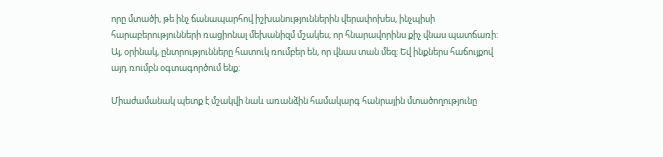որը մտածի, թե ինչ ճանապարհով իշխանություններին վերափոխես, ինչպիսի հարաբերությունների ռացիոնալ մեխանիզմ մշակես, որ հնարավորինս քիչ վնաս պատճառի: Այ, օրինակ, ընտրությունները հատուկ ռումբեր են, որ վնաս տան մեզ: Եվ ինքներս հաճույքով այդ ռումբն օգտագործում ենք:

Միաժամանակ պետք է մշակվի նաև առանձին համակարգ հանրային մտածողությունը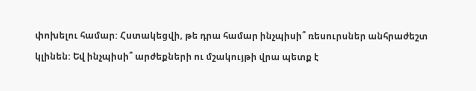փոխելու համար: Հստակեցվի, թե դրա համար ինչպիսի՞ ռեսուրսներ անհրաժեշտ կլինեն: Եվ ինչպիսի՞ արժեքների ու մշակույթի վրա պետք է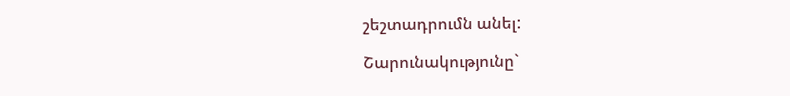շեշտադրումն անել:

Շարունակությունը`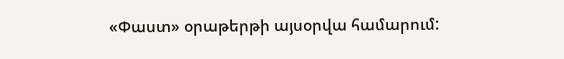«Փաստ» օրաթերթի այսօրվա համարում: